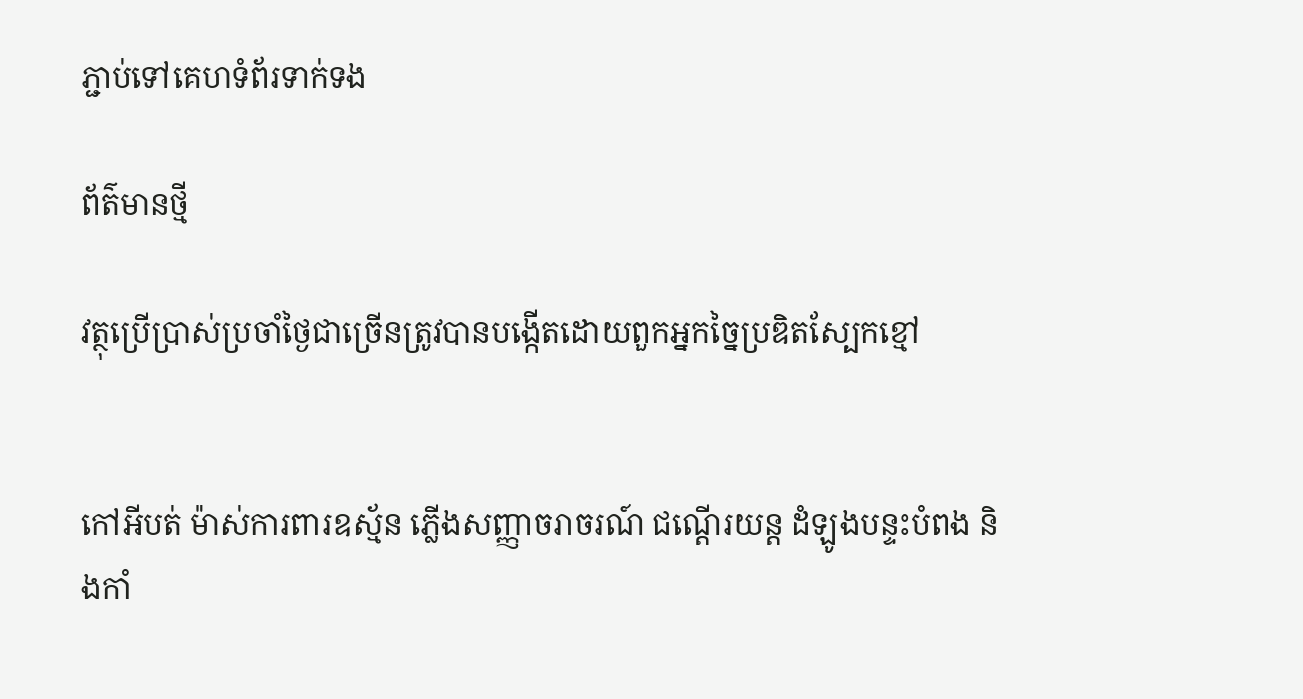ភ្ជាប់ទៅគេហទំព័រទាក់ទង

ព័ត៌មានថ្មី

វត្ថុប្រើប្រាស់ប្រចាំថ្ងៃជាច្រើនត្រូវបានបង្កើតដោយពួកអ្នកច្នៃប្រឌិតស្បែកខ្មៅ


កៅអីបត់ ម៉ាស់ការពារឧស្ម័ន ភ្លើងសញ្ញាចរាចរណ៍ ជណ្ដើរយន្ដ ដំឡូងបន្ទះបំពង និងកាំ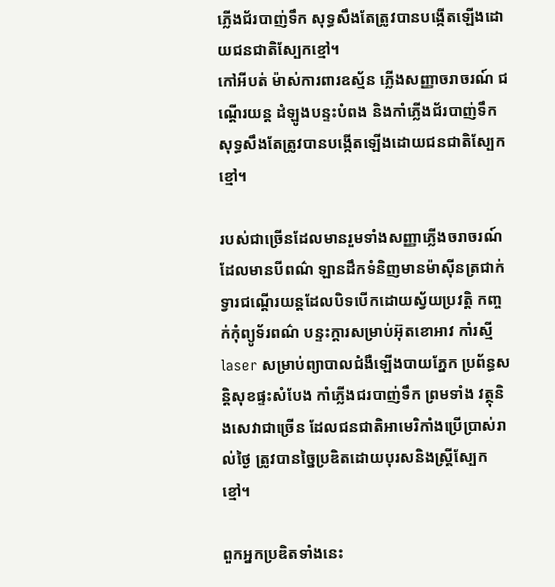ភ្លើងជ័របាញ់ទឹក សុទ្ធសឹងតែត្រូវបានបង្កើតឡើងដោយជនជាតិស្បែកខ្មៅ។
កៅអីបត់ ម៉ាស់ការពារឧស្ម័ន ភ្លើងសញ្ញាចរាចរណ៍ ជណ្ដើរយន្ដ ដំឡូងបន្ទះបំពង និងកាំភ្លើងជ័របាញ់ទឹក សុទ្ធសឹងតែត្រូវបានបង្កើតឡើងដោយជនជាតិស្បែកខ្មៅ។

របស់ជាច្រើនដែលមានរួមទាំងសញ្ញាភ្លើងចរាចរណ៍ដែលមានបីពណ៌ ឡានដឹកទំនិញមានម៉ាស៊ីនត្រជាក់ ទ្វារជណ្តើរយន្តដែលបិទបើកដោយស្វ័យប្រវត្តិ កញ្ចក់កុំព្យូទ័រពណ៌ បន្ទះក្តារសម្រាប់អ៊ុតខោអាវ កាំរស្មី laser សម្រាប់ព្យាបាលជំងឺឡើងបាយភ្នែក ប្រព័ន្ធសន្តិសុខផ្ទះសំបែង កាំភ្លើងជរបាញ់ទឹក ព្រមទាំង វត្ថុនិងសេវាជាច្រើន ដែលជនជាតិអាមេរិកាំងប្រើប្រាស់រាល់ថ្ងៃ ត្រូវបានច្នៃប្រឌិតដោយបុរសនិងស្ត្រីស្បែកខ្មៅ។

ពួកអ្នកប្រឌិតទាំងនេះ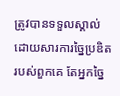ត្រូវបានទទួលស្គាល់ដោយសារការច្នៃប្រឌិតរបស់ពួកគេ តែអ្នកច្នៃ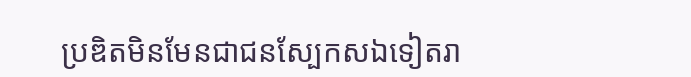ប្រឌិតមិនមែនជាជនស្បែកសឯទៀតរា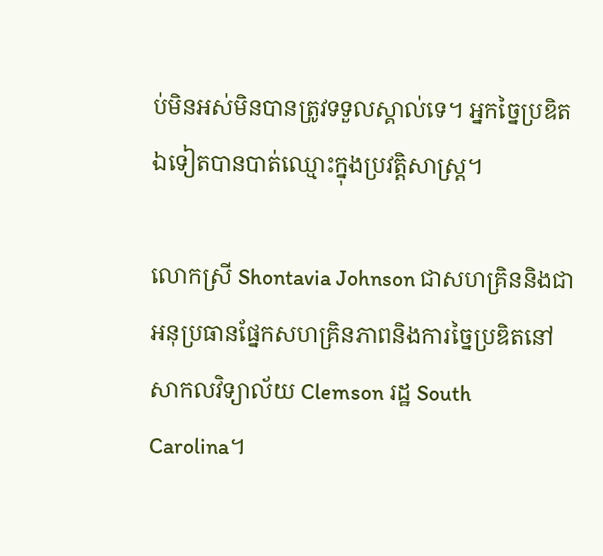ប់មិនអស់មិនបានត្រូវទទួលស្គាល់ទេ។ អ្នកច្នៃប្រឌិតឯទៀតបានបាត់ឈ្មោះក្នុងប្រវត្តិសាស្ត្រ។

លោកស្រី Shontavia Johnson ជាសហគ្រិននិងជាអនុប្រធានផ្នែកសហគ្រិនភាពនិងការច្នៃប្រឌិតនៅសាកលវិទ្យាល័យ Clemson រដ្ឋ South Carolina។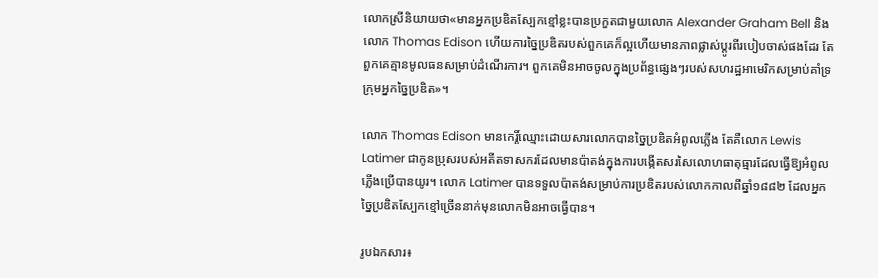លោកស្រីនិយាយថា«មានអ្នកប្រឌិតស្បែកខ្មៅខ្លះបានប្រកួតជាមួយលោក Alexander Graham Bell និងលោក Thomas Edison ហើយការច្នៃប្រឌិតរបស់ពួកគេក៏ល្អហើយមានភាពផ្លាស់ប្តូរពីរបៀបចាស់ផងដែរ តែពួកគេគ្មានមូលធនសម្រាប់ដំណើរការ។ ពួកគេមិនអាចចូលក្នុងប្រព័ន្ធផ្សេងៗរបស់សហរដ្ឋអាមេរិកសម្រាប់គាំទ្រក្រុមអ្នកច្នៃប្រឌិត»។

លោក Thomas Edison មានកេរ្តិ៍ឈ្មោះដោយសារលោកបានច្នៃប្រឌិតអំពូលភ្លើង តែគឺលោក Lewis Latimer ជាកូនប្រុសរបស់អតីតទាសករដែលមានប៉ាតង់ក្នុងការបង្កើតសរសៃលោហធាតុធ្មារដែលធ្វើឱ្យអំពូលភ្លើងប្រើបានយូរ។ លោក Latimer បានទទួលប៉ាតង់សម្រាប់ការប្រឌិតរបស់លោកកាលពីឆ្នាំ១៨៨២ ដែលអ្នកច្នៃប្រឌិតស្បែកខ្មៅច្រើននាក់មុនលោកមិនអាចធ្វើបាន។

រូបឯកសារ៖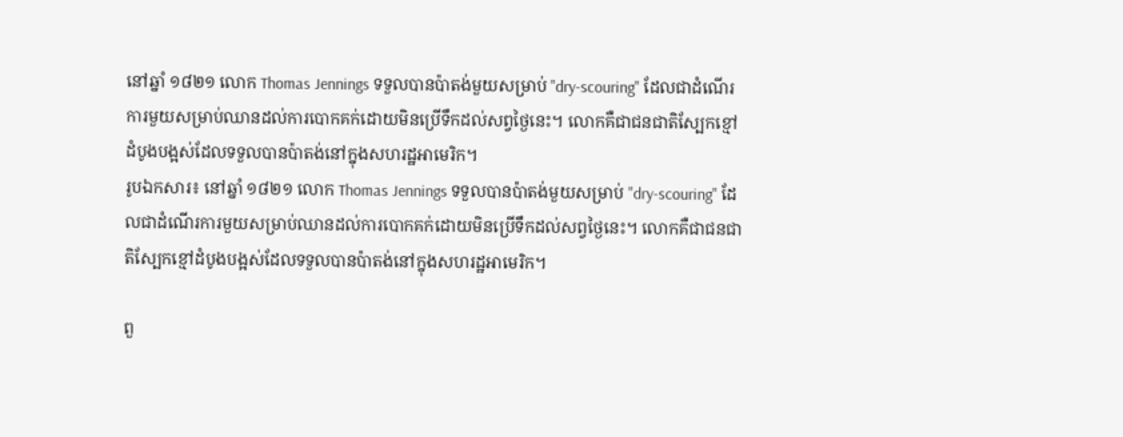នៅឆ្នាំ ១៨២១ លោក Thomas Jennings ទទួលបានប៉ាតង់មួយសម្រាប់ "dry-scouring" ដែលជាដំណើរការមួយសម្រាប់ឈានដល់ការបោកគក់ដោយមិនប្រើទឹកដល់សព្វថ្ងៃនេះ។ លោកគឺជាជនជាតិស្បែកខ្មៅដំបូងបង្អស់ដែលទទួលបានប៉ាតង់នៅក្នុងសហរដ្ឋអាមេរិក។
រូបឯកសារ៖ នៅឆ្នាំ ១៨២១ លោក Thomas Jennings ទទួលបានប៉ាតង់មួយសម្រាប់ "dry-scouring" ដែលជាដំណើរការមួយសម្រាប់ឈានដល់ការបោកគក់ដោយមិនប្រើទឹកដល់សព្វថ្ងៃនេះ។ លោកគឺជាជនជាតិស្បែកខ្មៅដំបូងបង្អស់ដែលទទួលបានប៉ាតង់នៅក្នុងសហរដ្ឋអាមេរិក។

ពួ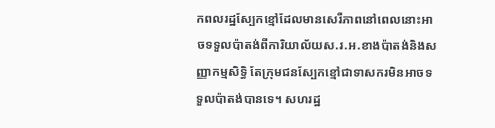កពលរដ្ឋស្បែកខ្មៅដែលមានសេរីភាពនៅពេលនោះអាចទទួលប៉ាតង់ពីការិយាល័យស.រ.អ.ខាងប៉ាតង់និងសញ្ញាកម្មសិទ្ធិ តែក្រុមជនស្បែកខ្មៅជាទាសករមិនអាចទទួលប៉ាតង់បានទេ។ សហរដ្ឋ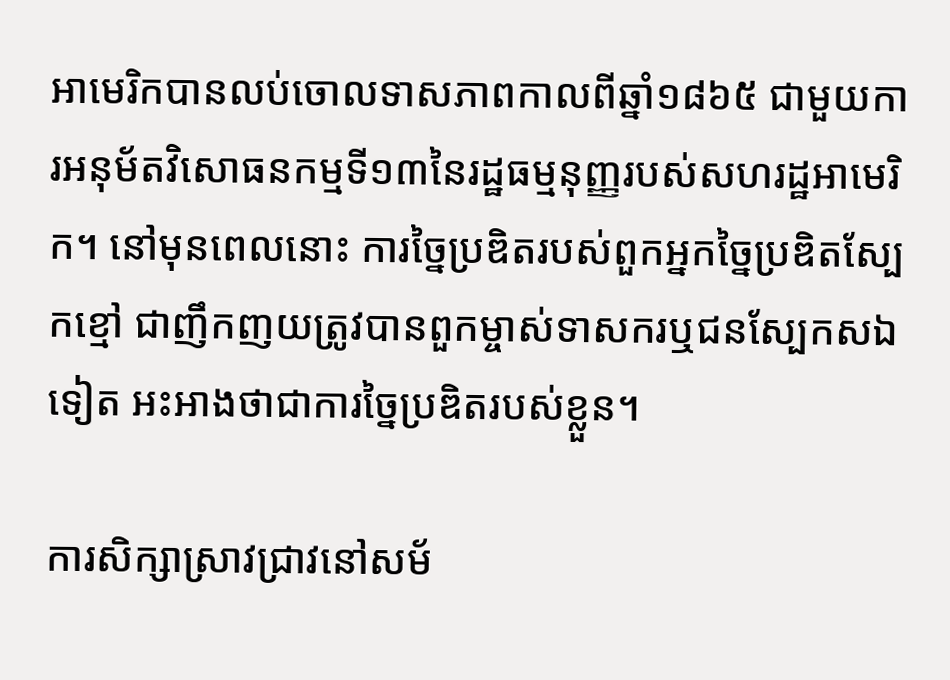អាមេរិកបានលប់ចោលទាសភាពកាលពីឆ្នាំ១៨៦៥ ជាមួយការអនុម័តវិសោធនកម្មទី១៣នៃរដ្ឋធម្មនុញ្ញរបស់សហរដ្ឋអាមេរិក។ នៅមុនពេលនោះ ការច្នៃប្រឌិតរបស់ពួកអ្នកច្នៃប្រឌិតស្បែកខ្មៅ ជាញឹកញយត្រូវបានពួកម្ចាស់ទាសករឬជនស្បែកសឯទៀត អះអាងថាជាការច្នៃប្រឌិតរបស់ខ្លួន។

ការសិក្សាស្រាវជ្រាវនៅសម័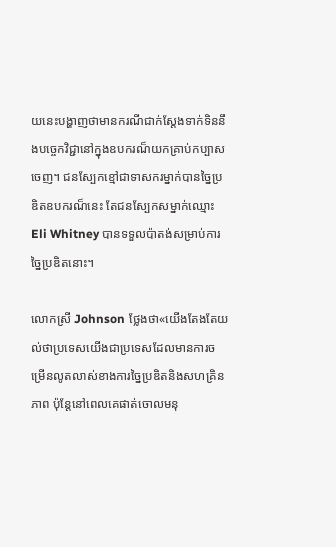យនេះបង្ហាញថាមានករណីជាក់ស្តែងទាក់ទិននឹងបច្ចេកវិជ្ជានៅក្នុងឧបករណ៏យកគ្រាប់កប្បាសចេញ។ ជនស្បែកខ្មៅជាទាសករម្នាក់បានច្នៃប្រឌិតឧបករណ៏នេះ តែជនស្បែកសម្នាក់ឈ្មោះ Eli Whitney បានទទួលប៉ាតង់សម្រាប់ការច្នៃប្រឌិតនោះ។

លោកស្រី Johnson ថ្លែងថា«យើងតែងតែយល់ថាប្រទេសយើងជាប្រទេសដែលមានការចម្រើនលូតលាស់ខាងការច្នៃប្រឌិតនិងសហគ្រិនភាព ប៉ុន្តែនៅពេលគេផាត់ចោលមនុ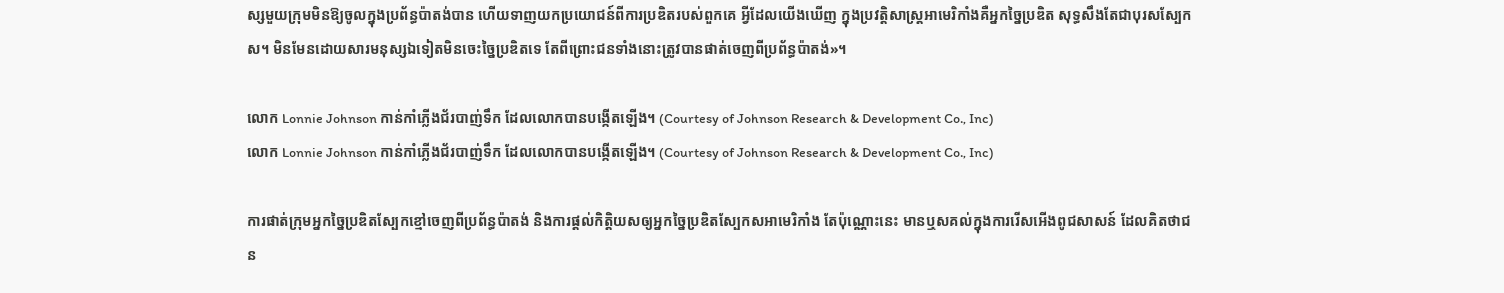ស្សមួយក្រុមមិនឱ្យចូលក្នុងប្រព័ន្ធប៉ាតង់បាន ហើយទាញយកប្រយោជន៍ពីការប្រឌិតរបស់ពួកគេ អ្វីដែលយើងឃើញ ក្នុងប្រវត្តិសាស្ត្រអាមេរិកាំងគឺអ្នកច្នៃប្រឌិត សុទ្ធសឹងតែជាបុរសស្បែកស។ មិនមែនដោយសារមនុស្សឯទៀតមិនចេះច្នៃប្រឌិតទេ តែពីព្រោះជនទាំងនោះត្រូវបានផាត់ចេញពីប្រព័ន្ធប៉ាតង់»។

លោក Lonnie Johnson កាន់កាំភ្លើងជ័របាញ់ទឹក ដែលលោកបានបង្កើតឡើង។ (Courtesy of Johnson Research & Development Co., Inc)
លោក Lonnie Johnson កាន់កាំភ្លើងជ័របាញ់ទឹក ដែលលោកបានបង្កើតឡើង។ (Courtesy of Johnson Research & Development Co., Inc)

ការផាត់ក្រុមអ្នកច្នៃប្រឌិតស្បែកខ្មៅចេញពីប្រព័ន្ធប៉ាតង់ និងការផ្តល់កិត្តិយសឲ្យអ្នកច្នៃប្រឌិតស្បែកសអាមេរិកាំង តែប៉ុណ្ណោះនេះ មានឬសគល់ក្នុងការរើសអើងពូជសាសន៍ ដែលគិតថាជន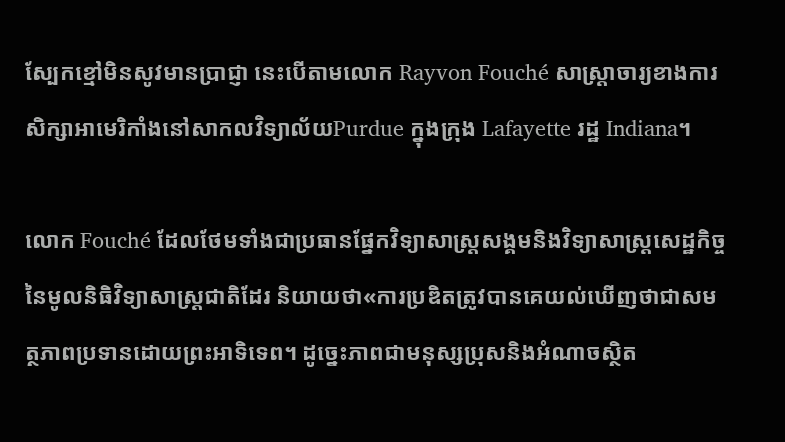ស្បែកខ្មៅមិនសូវមានប្រាជ្ញា នេះបើតាមលោក Rayvon Fouché សាស្ត្រាចារ្យខាងការសិក្សាអាមេរិកាំងនៅសាកលវិទ្យាល័យPurdue ក្នុងក្រុង Lafayette រដ្ឋ Indiana។

លោក Fouché ដែលថែមទាំងជាប្រធានផ្នែកវិទ្យាសាស្ត្រសង្គមនិងវិទ្យាសាស្ត្រសេដ្ឋកិច្ចនៃមូលនិធិវិទ្យាសាស្ត្រជាតិដែរ និយាយថា«ការប្រឌិតត្រូវបានគេយល់ឃើញថាជាសមត្ថភាពប្រទានដោយព្រះអាទិទេព។ ដូច្នេះភាពជាមនុស្សប្រុសនិងអំណាចស្ថិត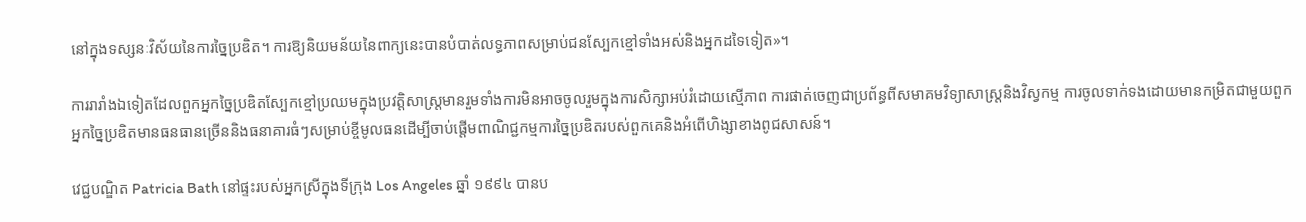នៅក្នុងទស្សនៈវិស័យនៃការច្នៃប្រឌិត។ ការឱ្យនិយមន័យនៃពាក្យនេះបានបំបាត់លទ្ធភាពសម្រាប់ជនស្បែកខ្មៅទាំងអស់និងអ្នកដទៃទៀត»។

ការរារាំងឯទៀតដែលពួកអ្នកច្នៃប្រឌិតស្បែកខ្មៅប្រឈមក្នុងប្រវត្តិសាស្ត្រមានរួមទាំងការមិនអាចចូលរួមក្នុងការសិក្សាអប់រំដោយស្មើភាព ការផាត់ចេញជាប្រព័ន្ធពីសមាគមវិទ្យាសាស្ត្រនិងវិស្វកម្ម ការចូលទាក់ទងដោយមានកម្រិតជាមួយពួកអ្នកច្នៃប្រឌិតមានធនធានច្រើននិងធនាគារធំៗសម្រាប់ខ្ចីមូលធនដើម្បីចាប់ផ្តើមពាណិជ្ជកម្មការច្នៃប្រឌិតរបស់ពួកគេនិងអំពើហិង្សាខាងពូជសាសន៍។

វេជ្ជបណ្ឌិត Patricia Bath នៅផ្ទះរបស់អ្នកស្រីក្នុងទីក្រុង Los Angeles ឆ្នាំ ១៩៩៤ បានប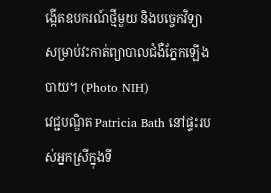ង្កើតឧបករណ៍ថ្មីមួយ និងបច្ចេកវិទ្យាសម្រាប់វះកាត់ព្យាបាលជំងឺភ្នែកឡើងបាយ។ (Photo NIH)
វេជ្ជបណ្ឌិត Patricia Bath នៅផ្ទះរបស់អ្នកស្រីក្នុងទី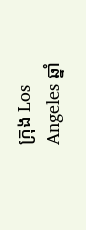ក្រុង Los Angeles ឆ្នាំ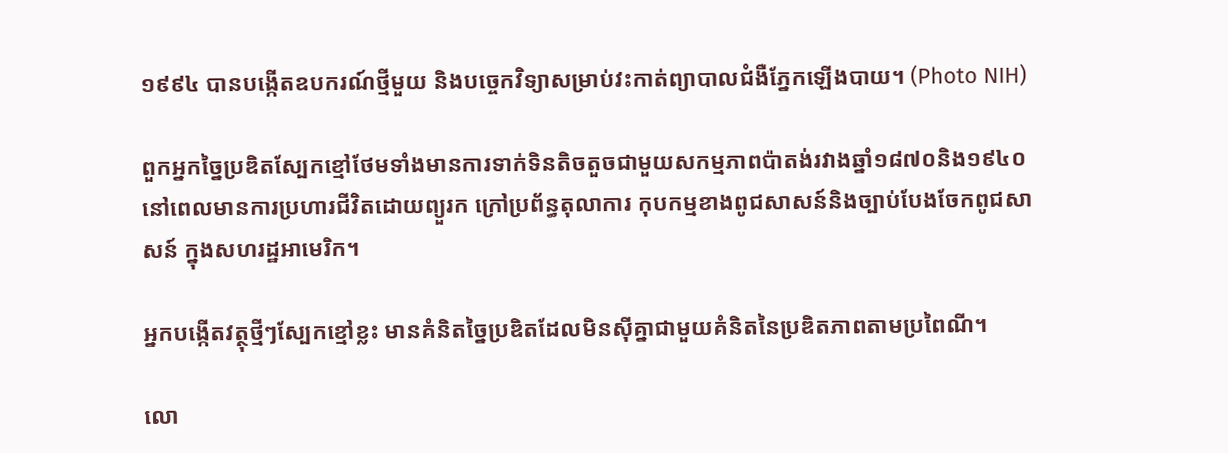១៩៩៤ បានបង្កើតឧបករណ៍ថ្មីមួយ និងបច្ចេកវិទ្យាសម្រាប់វះកាត់ព្យាបាលជំងឺភ្នែកឡើងបាយ។ (Photo NIH)

ពួកអ្នកច្នៃប្រឌិតស្បែកខ្មៅថែមទាំងមានការទាក់ទិនតិចតួចជាមួយសកម្មភាពប៉ាតង់រវាងឆ្នាំ១៨៧០និង១៩៤០ នៅពេលមានការប្រហារជីវិតដោយព្យួរក ក្រៅប្រព័ន្ធតុលាការ កុបកម្មខាងពូជសាសន៍និងច្បាប់បែងចែកពូជសាសន៍ ក្នុងសហរដ្ឋអាមេរិក។

អ្នកបង្កើតវត្ថុថ្មីៗស្បែកខ្មៅខ្លះ មានគំនិតច្នៃប្រឌិតដែលមិនស៊ីគ្នាជាមួយគំនិតនៃប្រឌិតភាពតាមប្រពៃណី។

លោ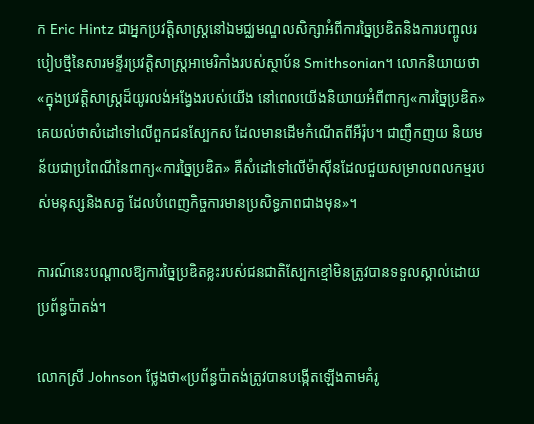ក Eric Hintz ជាអ្នកប្រវត្តិសាស្ត្រនៅឯមជ្ឈមណ្ឌលសិក្សាអំពីការច្នៃប្រឌិតនិងការបញ្ចូលរបៀបថ្មីនៃសារមន្ទីរប្រវត្តិសាស្ត្រអាមេរិកាំងរបស់ស្ថាប័ន Smithsonian។ លោកនិយាយថា«ក្នុងប្រវត្តិសាស្ត្រដ៏យូរលង់អង្វែងរបស់យើង នៅពេលយើងនិយាយអំពីពាក្យ«ការច្នៃប្រឌិត‍» គេយល់ថាសំដៅទៅលើពួកជនស្បែកស ដែលមានដើមកំណើតពីអឺរ៉ុប។ ជាញឹកញយ និយមន័យជាប្រពៃណីនៃពាក្យ«ការច្នៃប្រឌិត‍» គឺសំដៅទៅលើម៉ាស៊ីនដែលជួយសម្រាលពលកម្មរបស់មនុស្សនិងសត្វ ដែលបំពេញកិច្ចការមានប្រសិទ្ធភាពជាងមុន»។

ការណ៍នេះបណ្តាលឱ្យការច្នៃប្រឌិតខ្លះរបស់ជនជាតិស្បែកខ្មៅមិនត្រូវបានទទួលស្គាល់ដោយប្រព័ន្ធប៉ាតង់។

លោកស្រី Johnson ថ្លែងថា«ប្រព័ន្ធប៉ាតង់ត្រូវបានបង្កើតឡើងតាមគំរូ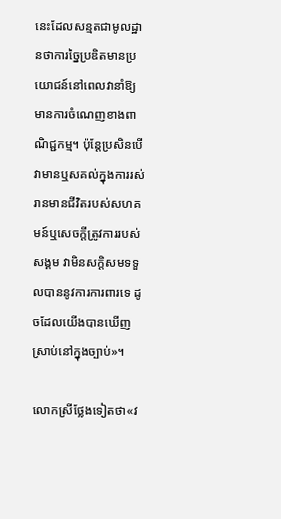នេះដែលសន្មតជាមូលដ្ឋានថាការច្នៃប្រឌិតមានប្រយោជន៍នៅពេលវានាំឱ្យមានការចំណេញខាងពាណិជ្ជកម្ម។ ប៉ុន្តែប្រសិនបើវាមានឬសគល់ក្នុងការរស់រានមានជីវិតរបស់សហគមន៍ឬសេចក្តីត្រូវការរបស់សង្គម វាមិនសក្តិសមទទួលបាននូវការការពារទេ ដូចដែលយើងបានឃើញស្រាប់នៅក្នុងច្បាប់»។

លោកស្រីថ្លែងទៀតថា«វ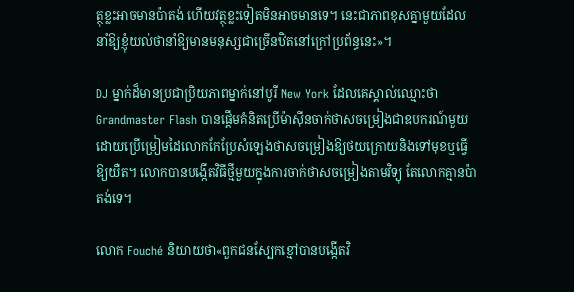ត្ថុខ្លះអាចមានប៉ាតង់ ហើយវត្ថុខ្លះទៀតមិនអាចមានទេ។ នេះជាភាពខុសគ្នាមួយដែលនាំឱ្យខ្ញុំយល់ថានាំឱ្យមានមនុស្សជាច្រើនឋិតនៅក្រៅប្រព័ន្ធនេះ»។

DJ ម្នាក់ដ៏មានប្រជាប្រិយភាពម្នាក់នៅបូរី New York ដែលគេស្គាល់ឈ្មោះថា Grandmaster Flash បានផ្តើមគំនិតប្រើម៉ាស៊ីនចាក់ថាសចម្រៀងជាឧបករណ៍មួយដោយប្រើម្រៀមដៃលោកកែប្រែសំឡេងថាសចម្រៀងឱ្យថយក្រោយនិងទៅមុខឬធ្វើឱ្យយឺត។ លោកបានបង្កើតវិធីថ្មីមួយក្នុងការចាក់ថាសចម្រៀងតាមវិទ្យុ តែលោកគ្មានប៉ាតង់ទេ។

លោក Fouché និយាយថា«ពួកជនស្បែកខ្មៅបានបង្កើតវិ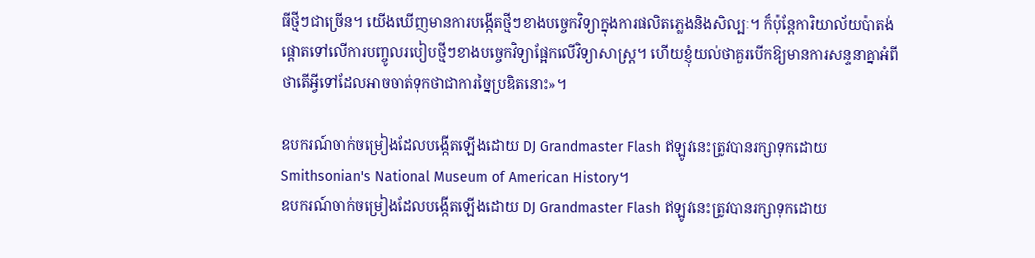ធីថ្មីៗជាច្រើន។ យើងឃើញមានការបង្កើតថ្មីៗខាងបច្ចេកវិទ្យាក្នុងការផលិតភ្លេងនិងសិល្បៈ។ ក៏ប៉ុន្តែការិយាល័យប៉ាតង់ ផ្តោតទៅលើការបញ្ចូលរបៀបថ្មីៗខាងបច្ចេកវិទ្យាផ្អែកលើវិទ្យាសាស្ត្រ។ ហើយខ្ញុំយល់ថាគួរបើកឱ្យមានការសន្ទនាគ្នាអំពីថាតើអ្វីទៅដែលអាចចាត់ទុកថាជាការច្នៃប្រឌិតនោះ»។

ឧបករណ៍ចាក់ចម្រៀងដែលបង្កើតឡើងដោយ DJ Grandmaster Flash ឥឡូវនេះត្រូវបានរក្សាទុកដោយ Smithsonian's National Museum of American History។
ឧបករណ៍ចាក់ចម្រៀងដែលបង្កើតឡើងដោយ DJ Grandmaster Flash ឥឡូវនេះត្រូវបានរក្សាទុកដោយ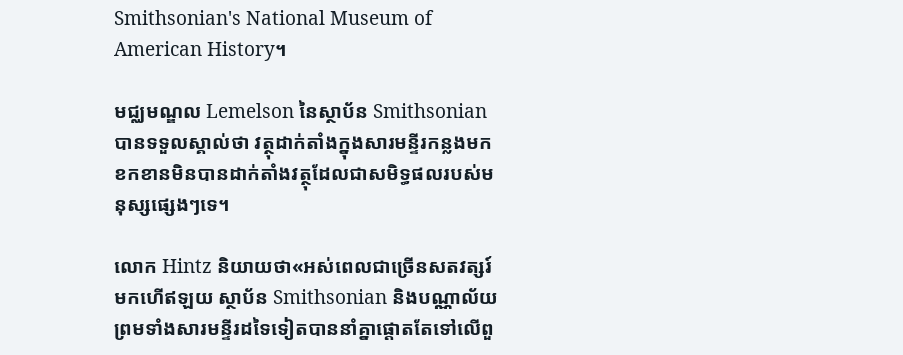Smithsonian's National Museum of American History។

មជ្ឈមណ្ឌល Lemelson នៃស្ថាប័ន Smithsonian បានទទួលស្គាល់ថា វត្ថុដាក់តាំងក្នុងសារមន្ទីរកន្លងមក ខកខានមិនបានដាក់តាំងវត្ថុដែលជាសមិទ្ធផលរបស់មនុស្សផ្សេងៗទេ។

លោក Hintz និយាយថា«អស់ពេលជាច្រើនសតវត្សរ៍មកហើឥឡយ ស្ថាប័ន Smithsonian និងបណ្ណាល័យព្រមទាំងសារមន្ទីរដទៃទៀតបាននាំគ្នាផ្តោតតែទៅលើពួ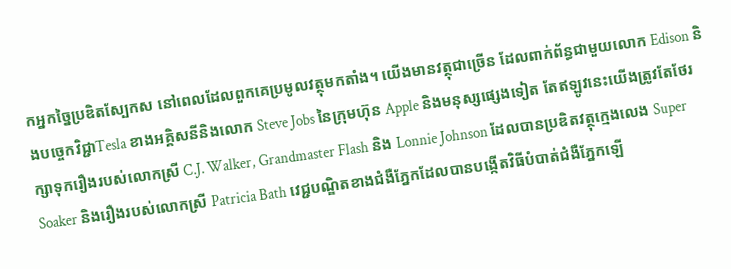កអ្នកច្នៃប្រឌិតស្បែកស នៅពេលដែលពួកគេប្រមូលវត្ថុមកតាំង។ យើងមានវត្ថុជាច្រើន ដែលពាក់ព័ន្ធជាមួយលោក Edison និងបច្ចេកវិជ្ជាTesla ខាងអគ្គិសនីនិងលោក Steve Jobs នៃក្រុមហ៊ុន Apple និងមនុស្សផ្សេងទៀត តែឥឡូវនេះយើងត្រូវតែថែរក្សាទុករឿងរបស់លោកស្រី C.J. Walker, Grandmaster Flash និង Lonnie Johnson ដែលបានប្រឌិតវត្ថុក្មេងលេង Super Soaker និងរឿងរបស់លោកស្រី Patricia Bath វេជ្ជបណ្ឌិតខាងជំងឺភ្នែកដែលបានបង្កើតវិធីបំបាត់ជំងឺភ្នែកឡើ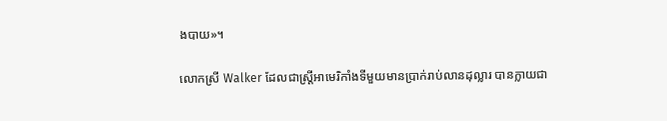ងបាយ»។

លោកស្រី Walker ដែលជាស្ត្រីអាមេរិកាំងទីមួយមានប្រាក់រាប់លានដុល្លារ បានក្លាយជា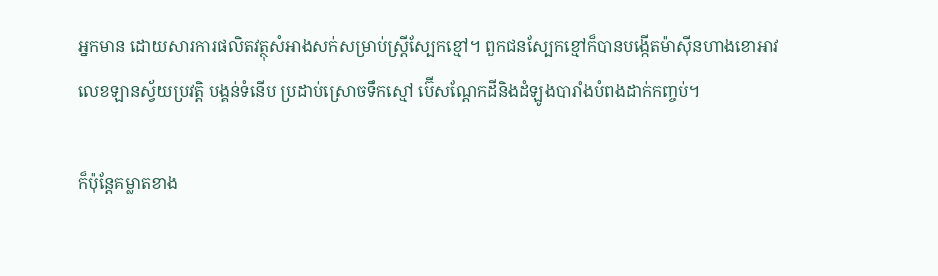អ្នកមាន ដោយសារការផលិតវត្ថុសំអាងសក់សម្រាប់ស្ត្រីស្បែកខ្មៅ។ ពួកជនស្បែកខ្មៅក៏បានបង្កើតម៉ាស៊ីនហាងខោអាវ លេខឡានស្វ័យប្រវត្តិ បង្គន់ទំនើប ប្រដាប់ស្រោចទឹកស្មៅ ប៊ើសណ្តែកដីនិងដំឡូងបារាំងបំពងដាក់កញ្ចប់។

ក៏ប៉ុន្តែគម្លាតខាង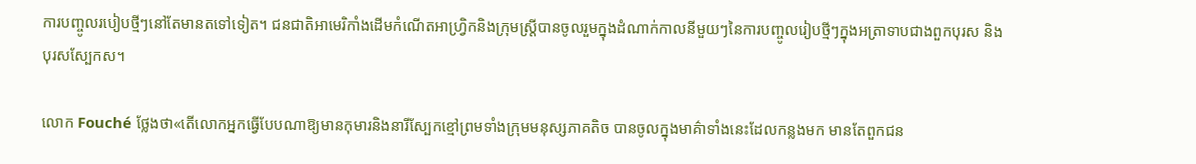ការបញ្ចូលរបៀបថ្មីៗនៅតែមានតទៅទៀត។ ជនជាតិអាមេរិកាំងដើមកំណើតអាហ្វ្រិកនិងក្រុមស្ត្រីបានចូលរួមក្នុងដំណាក់កាលនីមួយៗនៃការបញ្ចូលរៀបថ្មីៗក្នុងអត្រាទាបជាងពួកបុរស និងបុរសស្បែកស។

លោក Fouché ថ្លែងថា«តើលោកអ្នកធ្វើបែបណាឱ្យមានកុមារនិងនារីស្បែកខ្មៅព្រមទាំងក្រុមមនុស្សភាគតិច បានចូលក្នុងមាគ៌ាទាំងនេះដែលកន្លងមក មានតែពួកជន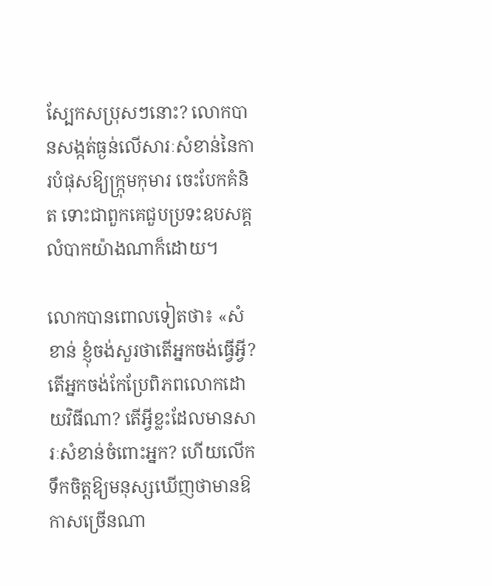ស្បែកសប្រុសៗនោះ? លោកបានសង្កត់ធ្ងន់លើសារៈសំខាន់នៃការបំផុសឱ្យក្ក្រុមកុមារ ចេះបែកគំនិត ទោះជាពួកគេជួបប្រទះឧបសគ្គលំបាកយ៉ាងណាក៏ដោយ។

លោកបានពោលទៀតថា៖ «សំខាន់ ខ្ញុំចង់សួរថាតើអ្នកចង់ធ្វើអ្វី? តើអ្នកចង់កែប្រែពិភពលោកដោយវិធីណា? តើអ្វីខ្លះដែលមានសារៈសំខាន់ចំពោះអ្នក? ហើយលើកទឹកចិត្តឱ្យមនុស្សឃើញថាមានឱកាសច្រើនណា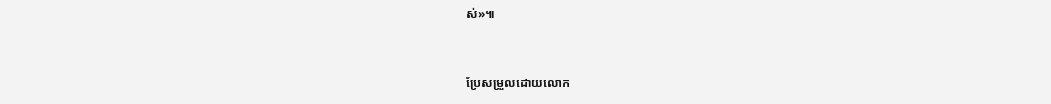ស់»៕


ប្រែសម្រួលដោយលោក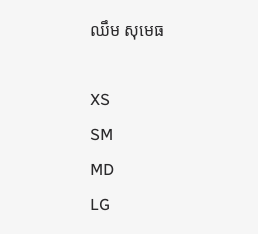ឈឹម សុមេធ

XS
SM
MD
LG